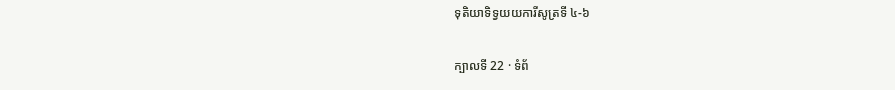ទុតិយាទិទ្វយយការីសូត្រទី ៤-៦

ក្បាលទី 22 · ទំព័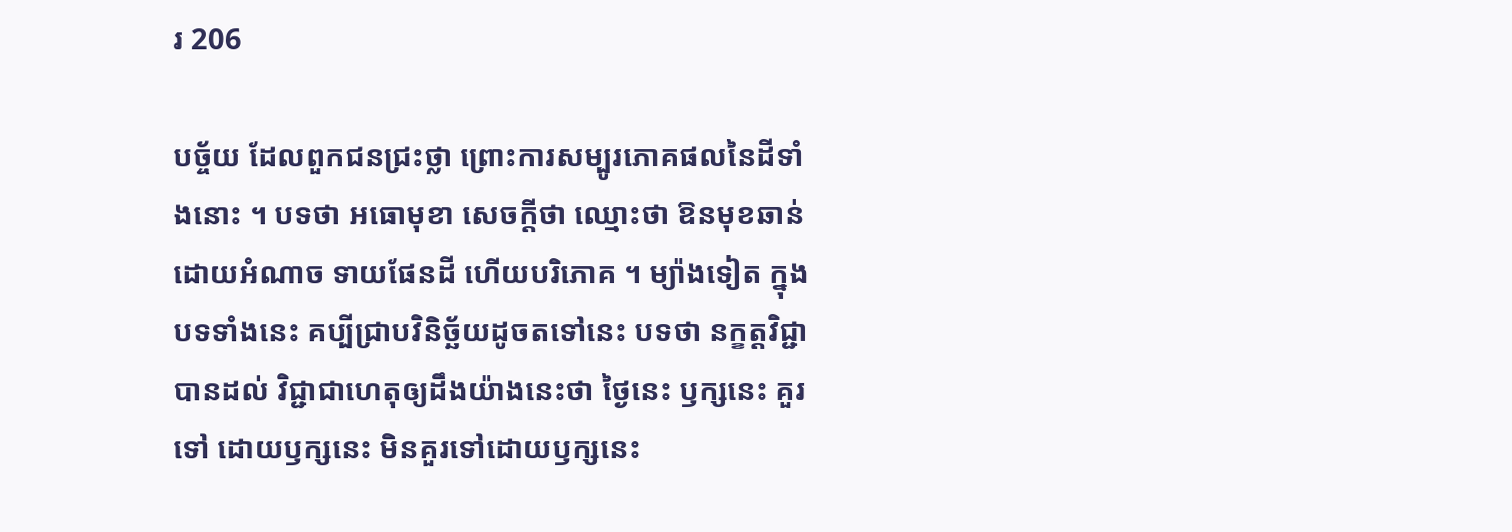រ 206

បច្ច័យ ដែលពួកជនជ្រះថ្លា ព្រោះការសម្បូរភោគផលនៃដីទាំងនោះ ។ បទថា អធោមុខា សេចក្តីថា ឈ្មោះថា ឱនមុខឆាន់ ដោយអំណាច ទាយផែនដី ហើយបរិភោគ ។ ម្យ៉ាងទៀត ក្នុងបទទាំងនេះ គប្បីជ្រាបវិនិច្ឆ័យដូចតទៅនេះ បទថា នក្ខត្តវិជ្ជា បានដល់ វិជ្ជាជាហេតុឲ្យដឹងយ៉ាងនេះថា ថ្ងៃនេះ ឫក្សនេះ គួរទៅ ដោយឫក្សនេះ មិនគួរទៅដោយឫក្សនេះ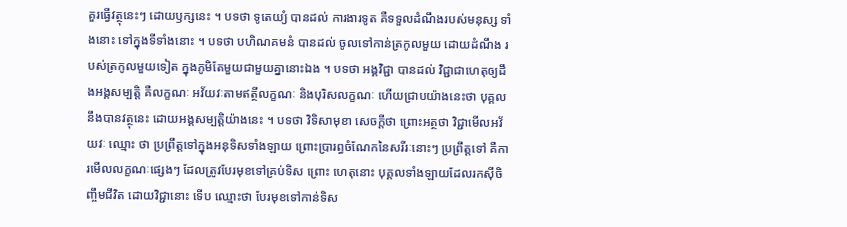គួរធ្វើវត្ថុនេះៗ ដោយឫក្សនេះ ។ បទថា ទូតេយ្យំ បានដល់ ការងារទូត គឺទទួលដំណឹងរបស់មនុស្ស ទាំងនោះ ទៅក្នុងទីទាំងនោះ ។ បទថា បហិណគមនំ បានដល់ ចូលទៅកាន់ត្រកូលមួយ ដោយដំណឹង របស់ត្រកូលមួយទៀត ក្នុងភូមិតែមួយជាមួយគ្នានោះឯង ។ បទថា អង្គវិជ្ជា បានដល់ វិជ្ជាជាហេតុឲ្យដឹងអង្គសម្បត្តិ គឺលក្ខណៈ អវ័យវៈតាមឥត្ថីលក្ខណៈ និងបុរិសលក្ខណៈ ហើយជ្រាបយ៉ាងនេះថា បុគ្គល នឹងបានវត្ថុនេះ ដោយអង្គសម្បត្តិយ៉ាងនេះ ។ បទថា វិទិសាមុខា សេចក្តីថា ព្រោះអត្ថថា វិជ្ជាមើលអវ័យវៈ ឈ្មោះ ថា ប្រព្រឹត្តទៅក្នុងអនុទិសទាំងឡាយ ព្រោះប្រារព្ធចំណែកនៃសរីរៈនោះៗ ប្រព្រឹត្តទៅ គឺការមើលលក្ខណៈផ្សេងៗ ដែលត្រូវបែរមុខទៅគ្រប់ទិស ព្រោះ ហេតុនោះ បុគ្គលទាំងឡាយដែលរកស៊ីចិញ្ចឹមជីវិត ដោយវិជ្ជានោះ ទើប ឈ្មោះថា បែរមុខទៅកាន់ទិស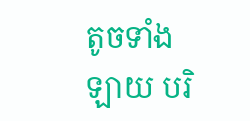តូចទាំងឡាយ បរិ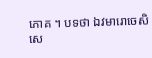ភោគ ។ បទថា ឯវមារោចេសិ សេ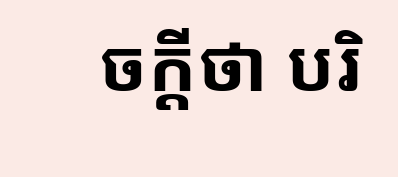ចក្តីថា បរិ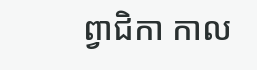ព្វាជិកា កាល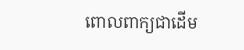ពោលពាក្យជាដើម